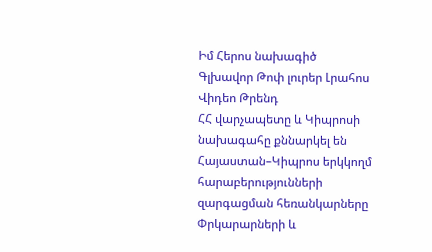Իմ Հերոս նախագիծ
Գլխավոր Թոփ լուրեր Լրահոս Վիդեո Թրենդ
ՀՀ վարչապետը և Կիպրոսի նախագահը քննարկել են Հայաստան–Կիպրոս երկկողմ հարաբերությունների զարգացման հեռանկարները Փրկարարների և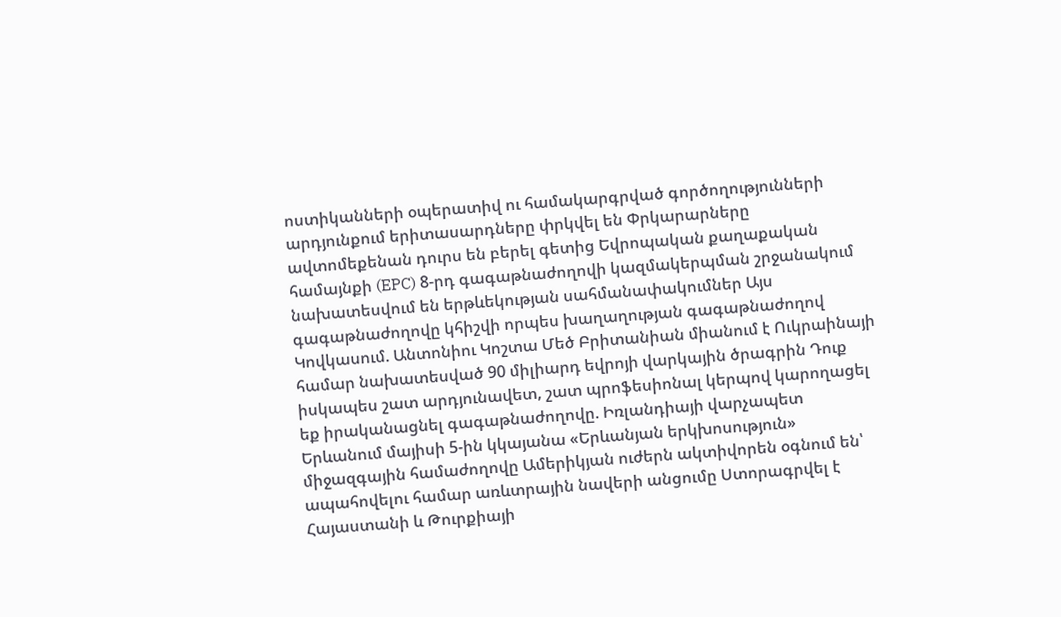ոստիկանների օպերատիվ ու համակարգրված գործողությունների արդյունքում երիտասարդները փրկվել են Փրկարարները ավտոմեքենան դուրս են բերել գետից Եվրոպական քաղաքական համայնքի (EPC) 8-րդ գագաթնաժողովի կազմակերպման շրջանակում նախատեսվում են երթևեկության սահմանափակումներ Այս գագաթնաժողովը կհիշվի որպես խաղաղության գագաթնաժողով Կովկասում. Անտոնիու Կոշտա Մեծ Բրիտանիան միանում է Ուկրաինայի համար նախատեսված 90 միլիարդ եվրոյի վարկային ծրագրին Դուք իսկապես շատ արդյունավետ, շատ պրոֆեսիոնալ կերպով կարողացել եք իրականացնել գագաթնաժողովը. Իռլանդիայի վարչապետ Երևանում մայիսի 5-ին կկայանա «Երևանյան երկխոսություն» միջազգային համաժողովը Ամերիկյան ուժերն ակտիվորեն օգնում են՝ ապահովելու համար առևտրային նավերի անցումը Ստորագրվել է Հայաստանի և Թուրքիայի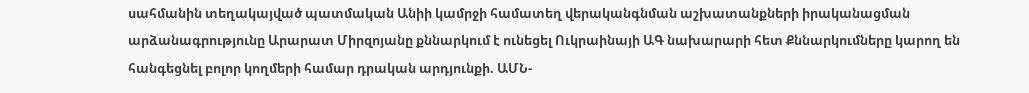սահմանին տեղակայված պատմական Անիի կամրջի համատեղ վերականգնման աշխատանքների իրականացման արձանագրությունը Արարատ Միրզոյանը քննարկում է ունեցել Ուկրաինայի ԱԳ նախարարի հետ Քննարկումները կարող են հանգեցնել բոլոր կողմերի համար դրական արդյունքի. ԱՄՆ-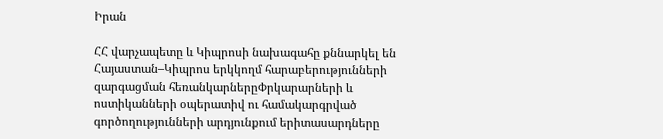Իրան

ՀՀ վարչապետը և Կիպրոսի նախագահը քննարկել են Հայաստան–Կիպրոս երկկողմ հարաբերությունների զարգացման հեռանկարներըՓրկարարների և ոստիկանների օպերատիվ ու համակարգրված գործողությունների արդյունքում երիտասարդները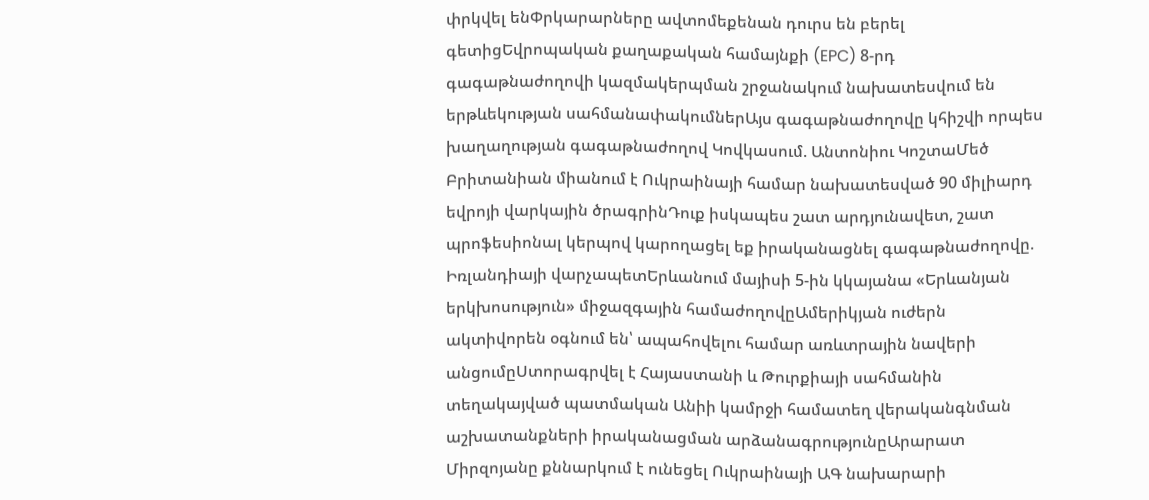փրկվել ենՓրկարարները ավտոմեքենան դուրս են բերել գետիցԵվրոպական քաղաքական համայնքի (EPC) 8-րդ գագաթնաժողովի կազմակերպման շրջանակում նախատեսվում են երթևեկության սահմանափակումներԱյս գագաթնաժողովը կհիշվի որպես խաղաղության գագաթնաժողով Կովկասում. Անտոնիու ԿոշտաՄեծ Բրիտանիան միանում է Ուկրաինայի համար նախատեսված 90 միլիարդ եվրոյի վարկային ծրագրինԴուք իսկապես շատ արդյունավետ, շատ պրոֆեսիոնալ կերպով կարողացել եք իրականացնել գագաթնաժողովը. Իռլանդիայի վարչապետԵրևանում մայիսի 5-ին կկայանա «Երևանյան երկխոսություն» միջազգային համաժողովըԱմերիկյան ուժերն ակտիվորեն օգնում են՝ ապահովելու համար առևտրային նավերի անցումըՍտորագրվել է Հայաստանի և Թուրքիայի սահմանին տեղակայված պատմական Անիի կամրջի համատեղ վերականգնման աշխատանքների իրականացման արձանագրությունըԱրարատ Միրզոյանը քննարկում է ունեցել Ուկրաինայի ԱԳ նախարարի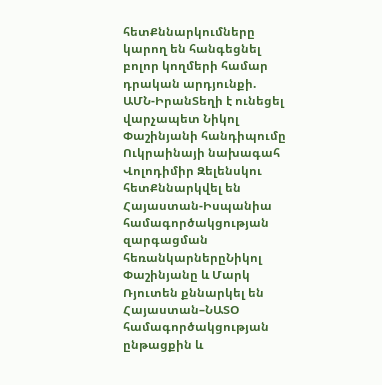հետՔննարկումները կարող են հանգեցնել բոլոր կողմերի համար դրական արդյունքի. ԱՄՆ-ԻրանՏեղի է ունեցել վարչապետ Նիկոլ Փաշինյանի հանդիպումը Ուկրաինայի նախագահ Վոլոդիմիր Զելենսկու հետՔննարկվել են Հայաստան-Իսպանիա համագործակցության զարգացման հեռանկարներըՆիկոլ Փաշինյանը և Մարկ Ռյուտեն քննարկել են Հայաստան–ՆԱՏՕ համագործակցության ընթացքին և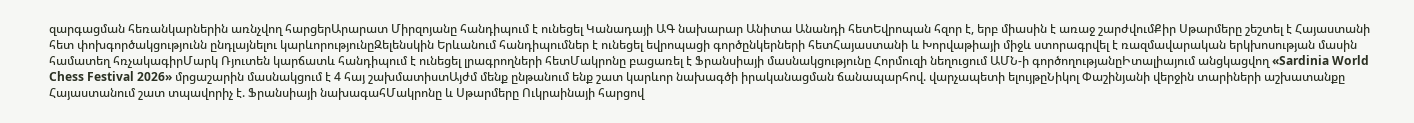զարգացման հեռանկարներին առնչվող հարցերԱրարատ Միրզոյանը հանդիպում է ունեցել Կանադայի ԱԳ նախարար Անիտա Անանդի հետԵվրոպան հզոր է, երբ միասին է առաջ շարժվումՔիր Սթարմերը շեշտել է Հայաստանի հետ փոխգործակցությունն ընդլայնելու կարևորությունըԶելենսկին Երևանում հանդիպումներ է ունեցել եվրոպացի գործընկերների հետՀայաստանի և Խորվաթիայի միջև ստորագրվել է ռազմավարական երկխոսության մասին համատեղ հռչակագիրՄարկ Ռյուտեն կարճատև հանդիպում է ունեցել լրագրողների հետՄակրոնը բացառել է Ֆրանսիայի մասնակցությունը Հորմուզի նեղուցում ԱՄՆ-ի գործողությանըԻտալիայում անցկացվող «Sardinia World Chess Festival 2026» մրցաշարին մասնակցում է 4 հայ շախմատիստԱյժմ մենք ընթանում ենք շատ կարևոր նախագծի իրականացման ճանապարհով. վարչապետի ելույթըՆիկոլ Փաշինյանի վերջին տարիների աշխատանքը Հայաստանում շատ տպավորիչ է. Ֆրանսիայի նախագահՄակրոնը և Սթարմերը Ուկրաինայի հարցով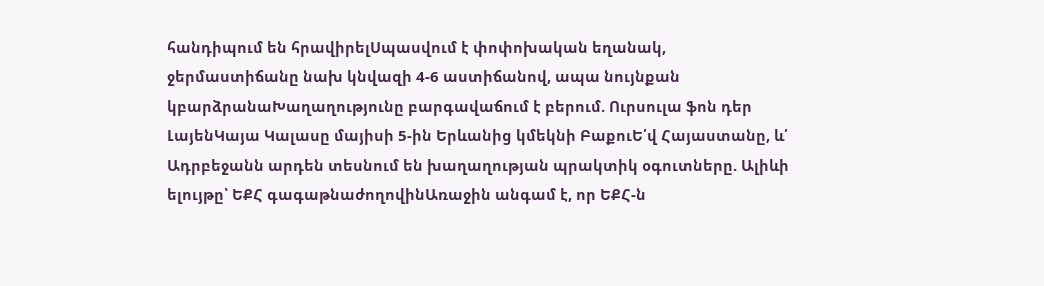հանդիպում են հրավիրելՍպասվում է փոփոխական եղանակ, ջերմաստիճանը նախ կնվազի 4-6 աստիճանով, ապա նույնքան կբարձրանաԽաղաղությունը բարգավաճում է բերում. Ուրսուլա ֆոն դեր ԼայենԿայա Կալասը մայիսի 5-ին Երևանից կմեկնի ԲաքուԵ՛վ Հայաստանը, և՛ Ադրբեջանն արդեն տեսնում են խաղաղության պրակտիկ օգուտները. Ալիևի ելույթը՝ ԵՔՀ գագաթնաժողովինԱռաջին անգամ է, որ ԵՔՀ-ն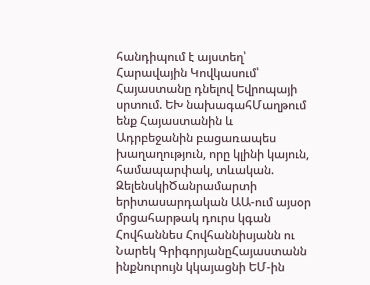հանդիպում է այստեղ՝ Հարավային Կովկասում՝ Հայաստանը դնելով Եվրոպայի սրտում. ԵԽ նախագահՄաղթում ենք Հայաստանին և Ադրբեջանին բացառապես խաղաղություն, որը կլինի կայուն, համապարփակ, տևական. ԶելենսկիԾանրամարտի երիտասարդական ԱԱ-ում այսօր մրցահարթակ դուրս կգան Հովհաննես Հովհաննիսյանն ու Նարեկ ԳրիգորյանըՀայաստանն ինքնուրույն կկայացնի ԵՄ-ին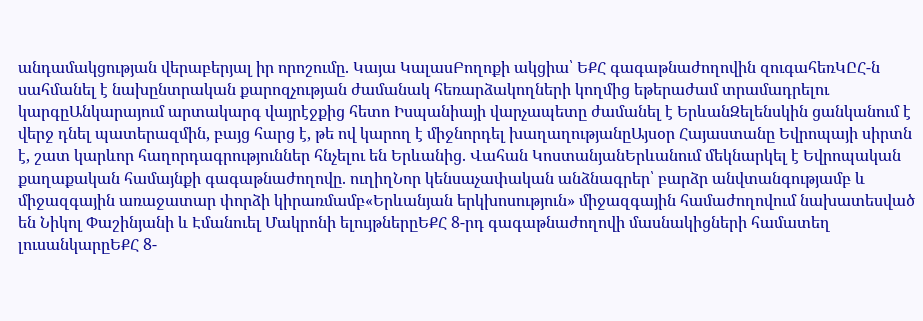անդամակցության վերաբերյալ իր որոշումը. Կայա ԿալասԲողոքի ակցիա՝ ԵՔՀ գագաթնաժողովին զուգահեռԿԸՀ-ն սահմանել է նախընտրական քարոզչության ժամանակ հեռարձակողների կողմից եթերաժամ տրամադրելու կարգըԱնկարայում արտակարգ վայրէջքից հետո Իսպանիայի վարչապետը ժամանել է ԵրևանԶելենսկին ցանկանում է վերջ դնել պատերազմին, բայց հարց է, թե ով կարող է միջնորդել խաղաղությանըԱյսօր Հայաստանը Եվրոպայի սիրտն է, շատ կարևոր հաղորդագրություններ հնչելու են Երևանից. Վահան ԿոստանյանԵրևանում մեկնարկել է Եվրոպական քաղաքական համայնքի գագաթնաժողովը. ուղիղՆոր կենսաչափական անձնագրեր՝ բարձր անվտանգությամբ և միջազգային առաջատար փորձի կիրառմամբ«Երևանյան երկխոսություն» միջազգային համաժողովում նախատեսված են Նիկոլ Փաշինյանի և Էմանուել Մակրոնի ելույթներըԵՔՀ 8-րդ գագաթնաժողովի մասնակիցների համատեղ լուսանկարըԵՔՀ 8-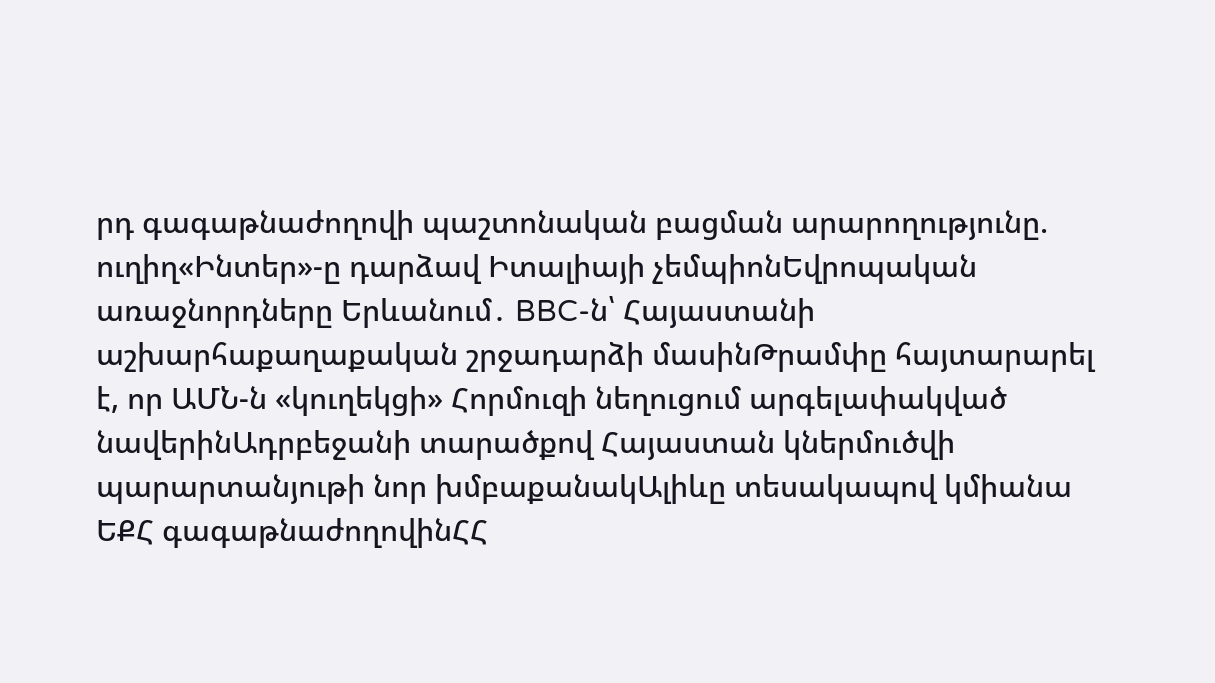րդ գագաթնաժողովի պաշտոնական բացման արարողությունը. ուղիղ«Ինտեր»-ը դարձավ Իտալիայի չեմպիոնԵվրոպական առաջնորդները Երևանում․ BBC-ն՝ Հայաստանի աշխարհաքաղաքական շրջադարձի մասինԹրամփը հայտարարել է, որ ԱՄՆ-ն «կուղեկցի» Հորմուզի նեղուցում արգելափակված նավերինԱդրբեջանի տարածքով Հայաստան կներմուծվի պարարտանյութի նոր խմբաքանակԱլիևը տեսակապով կմիանա ԵՔՀ գագաթնաժողովինՀՀ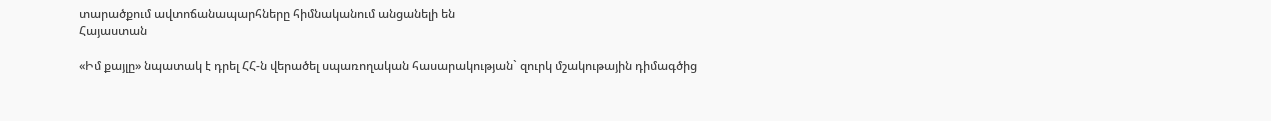տարածքում ավտոճանապարհները հիմնականում անցանելի են
Հայաստան

«Իմ քայլը» նպատակ է դրել ՀՀ-ն վերածել սպառողական հասարակության` զուրկ մշակութային դիմագծից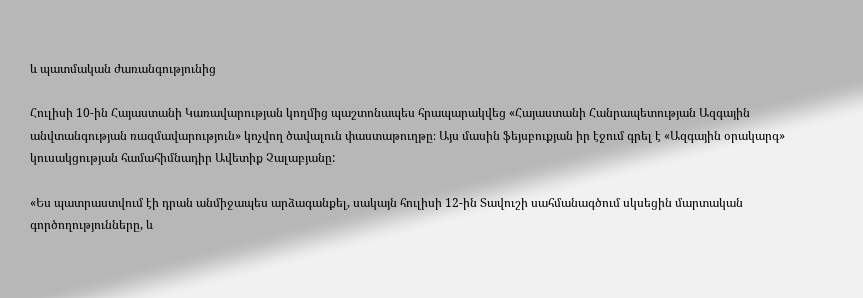և պատմական ժառանգությունից

Հուլիսի 10-ին Հայաստանի Կառավարության կողմից պաշտոնապես հրապարակվեց «Հայաստանի Հանրապետության Ազգային անվտանգության ռազմավարություն» կոչվող ծավալուն փաստաթուղթը։ Այս մասին ֆեյսբուքյան իր էջում գրել է «Ազգային օրակարգ» կուսակցության համահիմնադիր Ավետիք Չալաբյանը:

«Ես պատրաստվում էի դրան անմիջապես արձագանքել, սակայն հուլիսի 12-ին Տավուշի սահմանագծում սկսեցին մարտական գործողությունները, և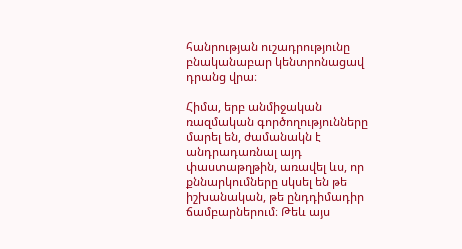հանրության ուշադրությունը բնականաբար կենտրոնացավ դրանց վրա։

Հիմա, երբ անմիջական ռազմական գործողությունները մարել են, ժամանակն է անդրադառնալ այդ փաստաթղթին, առավել ևս, որ քննարկումները սկսել են թե իշխանական, թե ընդդիմադիր ճամբարներում։ Թեև այս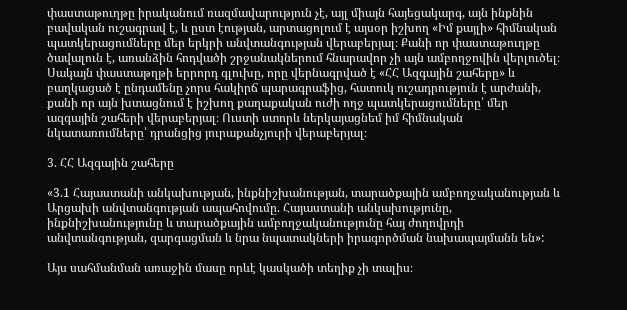փաստաթուղթը իրականում ռազմավարություն չէ, այլ միայն հայեցակարգ, այն ինքնին բավական ուշագրավ է, և ըստ էության, արտացոլում է այսօր իշխող «Իմ քայլի» հիմնական պատկերացումները մեր երկրի անվտանգության վերաբերյալ։ Քանի որ փաստաթուղթը ծավալուն է, առանձին հոդվածի շրջանակներում հնարավոր չի այն ամբողջովին վերլուծել։ Սակայն փաստաթղթի երրորդ գլուխը, որը վերնագրված է «ՀՀ Ազգային շահերը» և բաղկացած է ընդամենը չորս հակիրճ պարագրաֆից, հատուկ ուշադրություն է արժանի, քանի որ այն խտացնում է իշխող քաղաքական ուժի ողջ պատկերացումները՝ մեր ազգային շահերի վերաբերյալ։ Ուստի ստորև ներկայացնեմ իմ հիմնական նկատառումները՝ դրանցից յուրաքանչյուրի վերաբերյալ։

3. ՀՀ Ազգային շահերը

«3.1 Հայաստանի անկախության, ինքնիշխանության, տարածքային ամբողջականության և Արցախի անվտանգության ապահովումը. Հայաստանի անկախությունը, ինքնիշխանությունը և տարածքային ամբողջականությունը հայ ժողովրդի անվտանգության, զարգացման և նրա նպատակների իրագործման նախապայմանն են»:

Այս սահմանման առաջին մասը որևէ կասկածի տեղիք չի տալիս։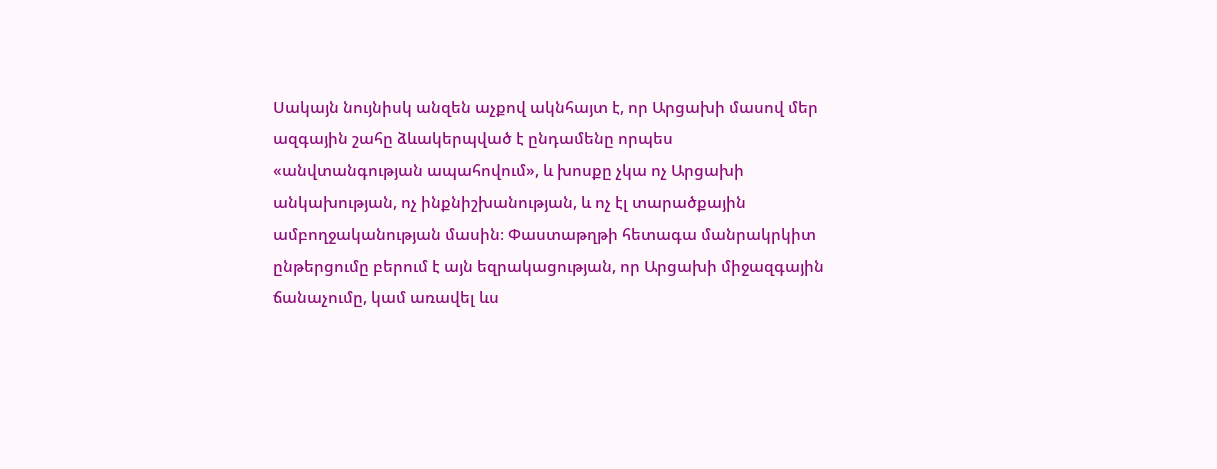Սակայն նույնիսկ անզեն աչքով ակնհայտ է, որ Արցախի մասով մեր ազգային շահը ձևակերպված է ընդամենը որպես «անվտանգության ապահովում», և խոսքը չկա ոչ Արցախի անկախության, ոչ ինքնիշխանության, և ոչ էլ տարածքային ամբողջականության մասին։ Փաստաթղթի հետագա մանրակրկիտ ընթերցումը բերում է այն եզրակացության, որ Արցախի միջազգային ճանաչումը, կամ առավել ևս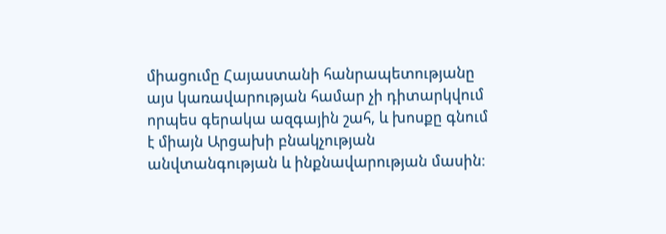միացումը Հայաստանի հանրապետությանը այս կառավարության համար չի դիտարկվում որպես գերակա ազգային շահ, և խոսքը գնում է միայն Արցախի բնակչության անվտանգության և ինքնավարության մասին։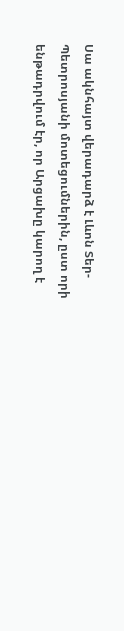Սա ակնհայտ վերադարձ է Լևոն Տեր-Պետրոսյանի մոտեցումներին, ըստ որի ենթադրվում էր, որ Արցախը կարող է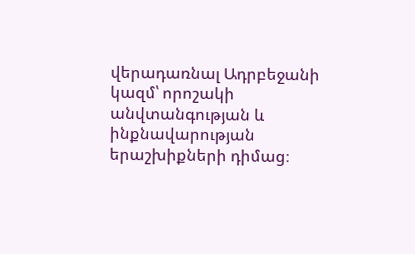վերադառնալ Ադրբեջանի կազմ՝ որոշակի անվտանգության և ինքնավարության երաշխիքների դիմաց։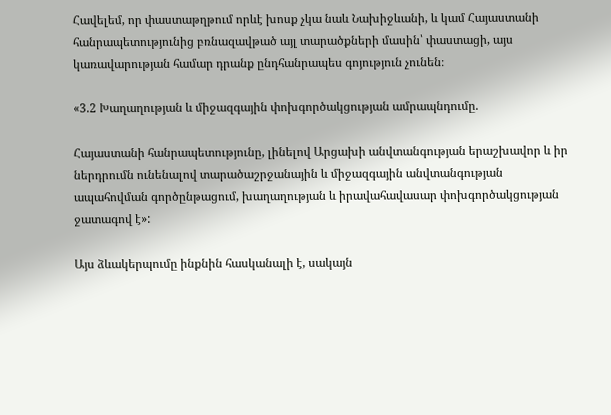Հավելեմ, որ փաստաթղթում որևէ խոսք չկա նաև Նախիջևանի, և կամ Հայաստանի հանրապետությունից բռնազավթած այլ տարածքների մասին՝ փաստացի, այս կառավարության համար դրանք ընդհանրապես գոյություն չունեն։

«3.2 Խաղաղության և միջազգային փոխգործակցության ամրապնդումը.

Հայաստանի հանրապետությունը, լինելով Արցախի անվտանգության երաշխավոր և իր ներդրումն ունենալով տարածաշրջանային և միջազգային անվտանգության ապահովման գործընթացում, խաղաղության և իրավահավասար փոխգործակցության ջատագով է»:

Այս ձևակերպումը ինքնին հասկանալի է, սակայն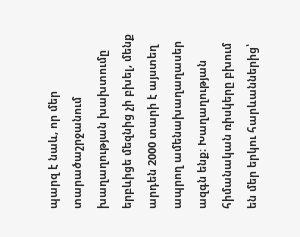պարզ է նաև, որ մեր տարածաշրջանում խաղաղության խախտումը երբևիցե մեզնից չի բխել, մենք արդեն 2000 տարի է այստեղ ապրող ամենախաղաղասեր ազգն ենք։ Խաղաղության հիմանական ռիսկերը բխում են մեր երկու հարևաններից՝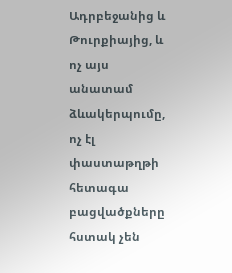Ադրբեջանից և Թուրքիայից, և ոչ այս անատամ ձևակերպումը, ոչ էլ փաստաթղթի հետագա բացվածքները հստակ չեն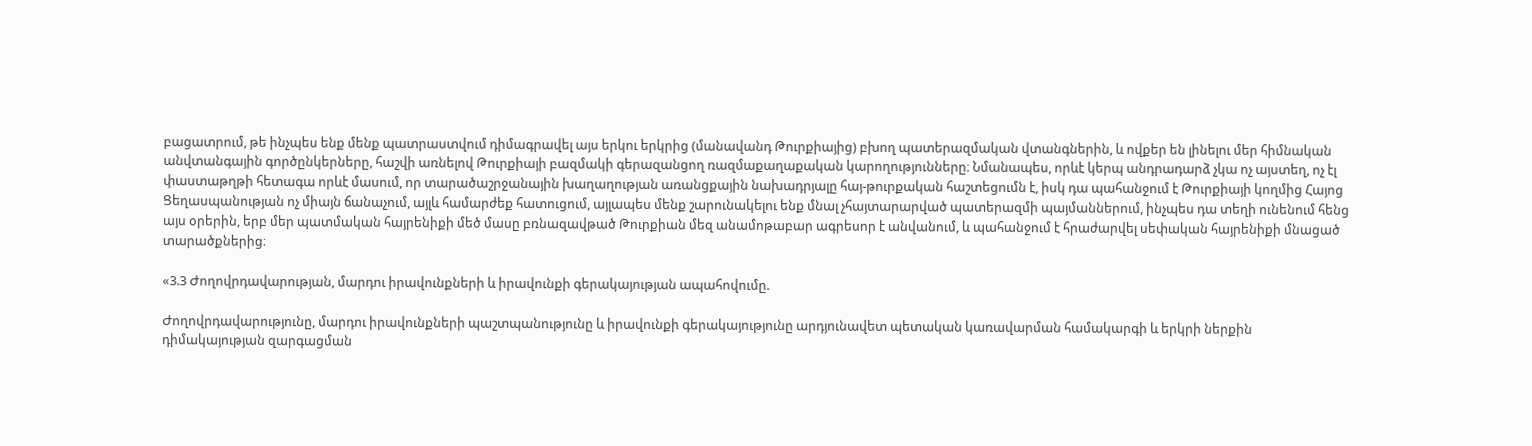բացատրում, թե ինչպես ենք մենք պատրաստվում դիմագրավել այս երկու երկրից (մանավանդ Թուրքիայից) բխող պատերազմական վտանգներին, և ովքեր են լինելու մեր հիմնական անվտանգային գործընկերները, հաշվի առնելով Թուրքիայի բազմակի գերազանցող ռազմաքաղաքական կարողությունները։ Նմանապես, որևէ կերպ անդրադարձ չկա ոչ այստեղ, ոչ էլ փաստաթղթի հետագա որևէ մասում, որ տարածաշրջանային խաղաղության առանցքային նախադրյալը հայ-թուրքական հաշտեցումն է, իսկ դա պահանջում է Թուրքիայի կողմից Հայոց Ցեղասպանության ոչ միայն ճանաչում, այլև համարժեք հատուցում, այլապես մենք շարունակելու ենք մնալ չհայտարարված պատերազմի պայմաններում, ինչպես դա տեղի ունենում հենց այս օրերին, երբ մեր պատմական հայրենիքի մեծ մասը բռնազավթած Թուրքիան մեզ անամոթաբար ագրեսոր է անվանում, և պահանջում է հրաժարվել սեփական հայրենիքի մնացած տարածքներից։

«3.3 Ժողովրդավարության, մարդու իրավունքների և իրավունքի գերակայության ապահովումը.

Ժողովրդավարությունը, մարդու իրավունքների պաշտպանությունը և իրավունքի գերակայությունը արդյունավետ պետական կառավարման համակարգի և երկրի ներքին դիմակայության զարգացման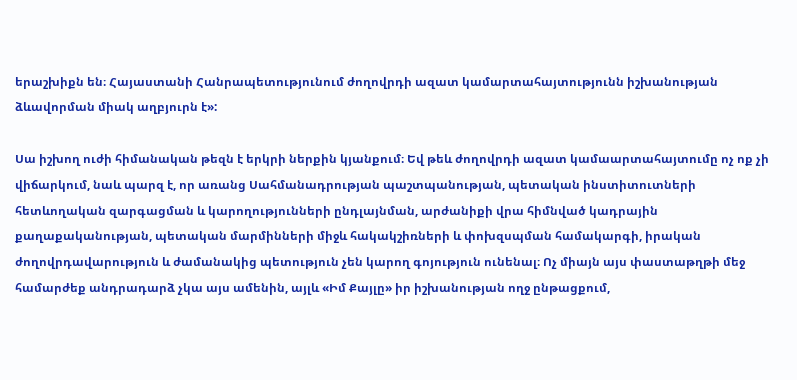երաշխիքն են։ Հայաստանի Հանրապետությունում ժողովրդի ազատ կամարտահայտությունն իշխանության ձևավորման միակ աղբյուրն է»:

Սա իշխող ուժի հիմանական թեզն է երկրի ներքին կյանքում։ Եվ թեև ժողովրդի ազատ կամաարտահայտումը ոչ ոք չի վիճարկում, նաև պարզ է, որ առանց Սահմանադրության պաշտպանության, պետական ինստիտուտների հետևողական զարգացման և կարողությունների ընդլայնման, արժանիքի վրա հիմնված կադրային քաղաքականության, պետական մարմինների միջև հակակշիռների և փոխզսպման համակարգի, իրական ժողովրդավարություն և ժամանակից պետություն չեն կարող գոյություն ունենալ։ Ոչ միայն այս փաստաթղթի մեջ համարժեք անդրադարձ չկա այս ամենին, այլև «Իմ Քայլը» իր իշխանության ողջ ընթացքում,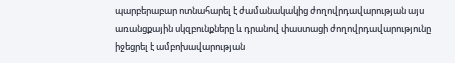պարբերաբար ոտնահարել է ժամանակակից ժողովրդավարության այս առանցքային սկզբունքները և դրանով փաստացի ժողովրդավարությունը իջեցրել է ամբոխավարության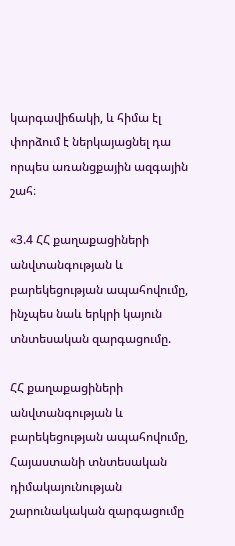կարգավիճակի, և հիմա էլ փորձում է ներկայացնել դա որպես առանցքային ազգային շահ։

«3.4 ՀՀ քաղաքացիների անվտանգության և բարեկեցության ապահովումը, ինչպես նաև երկրի կայուն տնտեսական զարգացումը.

ՀՀ քաղաքացիների անվտանգության և բարեկեցության ապահովումը, Հայաստանի տնտեսական դիմակայունության շարունակական զարգացումը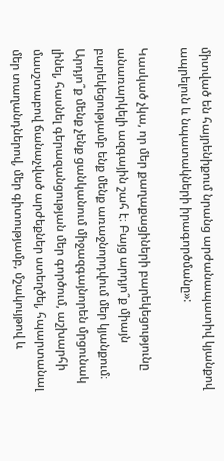միտված են հայրենիքում նրանց արժանապատիվ կյանքով ապրելուն և նպատակների իրագործմանը»:

Կասկած չկա, որ մեր քաղաքացիների բարեկեցությունը անառարկելի ազգային շահ է։ Բայց արդյո՞ք միայն բարեկեցությամբ ենք մենք առաջնորդվում մեր կյանքում։ Արդյո՞ք մենք չենք ցանկանում միջազգայնորեն մրցունակ լինել, հասնել գերազանցության մեր գործում, աշխարհի մասշտաբով ճանաչված արժեքներ ստեղծել, հպարտանալ մեր տաղանդներով, մեր գիտությամբ, մշակույթով և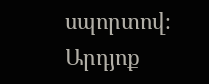սպորտով։ Արդյոք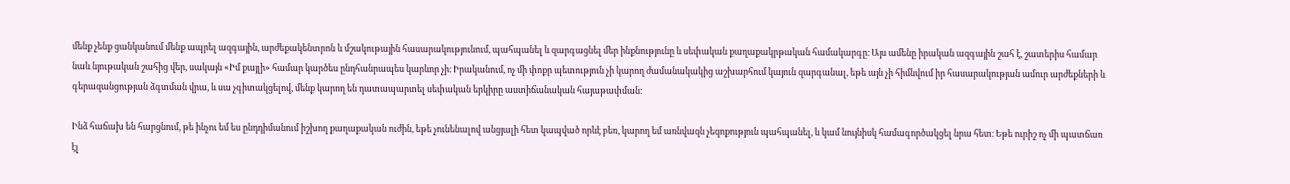մենք չենք ցանկանում մենք ապրել ազգային, արժեքակենտրոն և մշակութային հասարակությունում, պահպանել և զարգացնել մեր ինքնությունը և սեփական քաղաքակրթական համակարգը։ Այս ամենը իրական ազգային շահ է, շատերիս համար նաև նյութական շահից վեր, սակայն «Իմ քայլի» համար կարծես ընդհանրապես կարևոր չի։ Իրականում, ոչ մի փոքր պետություն չի կարող ժամանակակից աշխարհում կայուն զարգանալ, եթե այն չի հիմնվում իր հասարակության ամուր արժեքների և գերազանցության ձգտման վրա, և սա չգիտակցելով, մենք կարող են դատապարտել սեփական երկիրը աստիճանական հայաթափման։

Ինձ հաճախ են հարցնում, թե ինչու եմ ես ընդդիմանում իշխող քաղաքական ուժին, եթե չունենալով անցյալի հետ կապված որևէ բեռ, կարող եմ առնվազն չեզոքություն պահպանել, և կամ նույնիսկ համագործակցել նրա հետ։ Եթե ուրիշ ոչ մի պատճառ էլ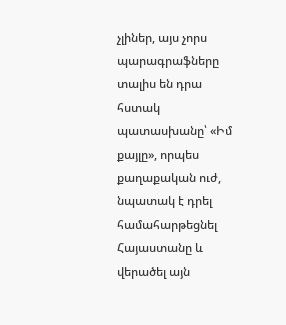չլիներ, այս չորս պարագրաֆները տալիս են դրա հստակ պատասխանը՝ «Իմ քայլը», որպես քաղաքական ուժ, նպատակ է դրել համահարթեցնել Հայաստանը և վերածել այն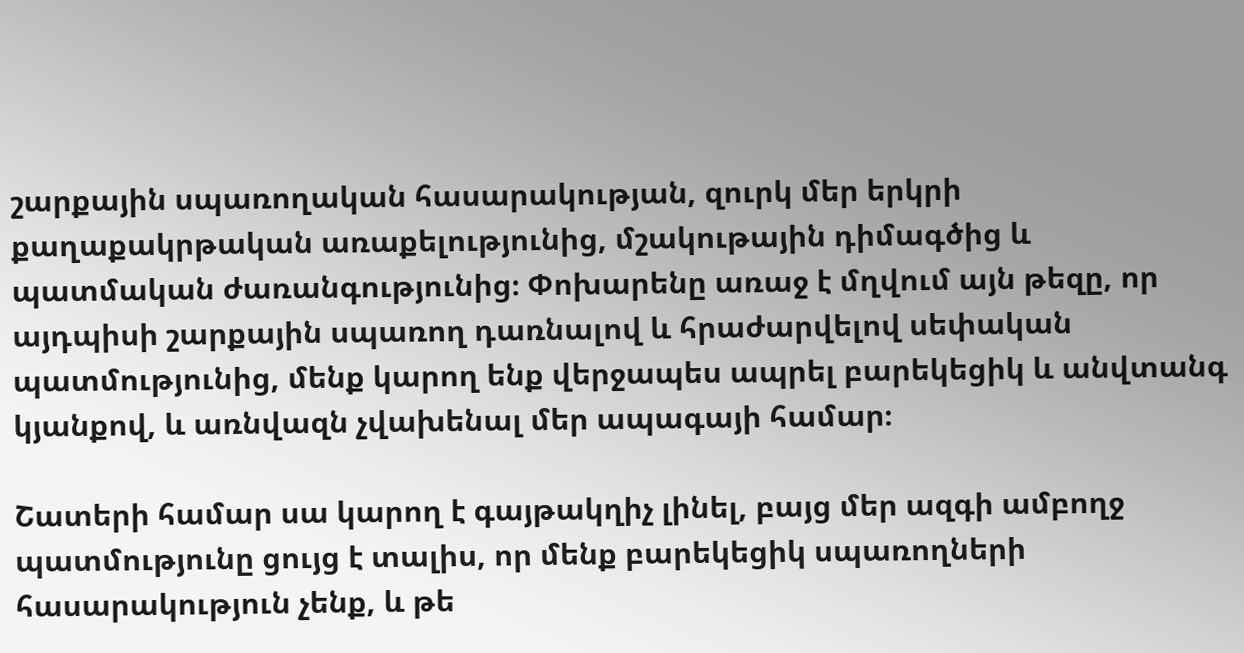շարքային սպառողական հասարակության, զուրկ մեր երկրի քաղաքակրթական առաքելությունից, մշակութային դիմագծից և պատմական ժառանգությունից։ Փոխարենը առաջ է մղվում այն թեզը, որ այդպիսի շարքային սպառող դառնալով և հրաժարվելով սեփական պատմությունից, մենք կարող ենք վերջապես ապրել բարեկեցիկ և անվտանգ կյանքով, և առնվազն չվախենալ մեր ապագայի համար։

Շատերի համար սա կարող է գայթակղիչ լինել, բայց մեր ազգի ամբողջ պատմությունը ցույց է տալիս, որ մենք բարեկեցիկ սպառողների հասարակություն չենք, և թե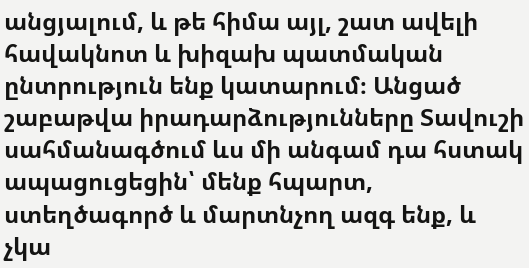անցյալում, և թե հիմա այլ, շատ ավելի հավակնոտ և խիզախ պատմական ընտրություն ենք կատարում։ Անցած շաբաթվա իրադարձությունները Տավուշի սահմանագծում ևս մի անգամ դա հստակ ապացուցեցին՝ մենք հպարտ, ստեղծագործ և մարտնչող ազգ ենք, և չկա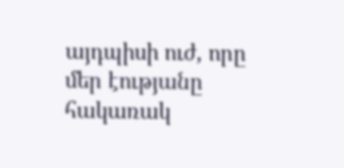այդպիսի ուժ, որը մեր էությանը հակառակ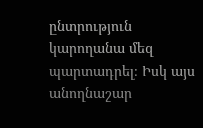ընտրություն կարողանա մեզ պարտադրել։ Իսկ այս անողնաշար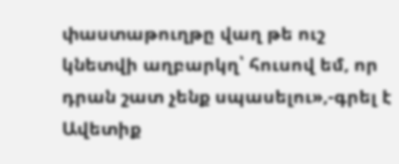փաստաթուղթը վաղ թե ուշ կնետվի աղբարկղ՝ հուսով եմ, որ դրան շատ չենք սպասելու»,-գրել է Ավետիք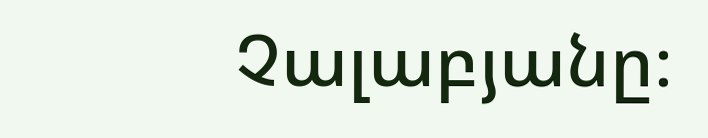Չալաբյանը։